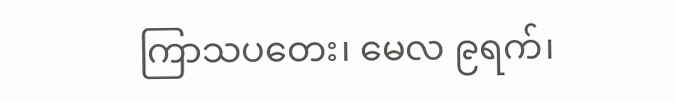ကြာသပတေး၊ မေလ ၉ရက်၊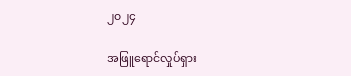၂၀၂၄

အဖြူရောင်လှုပ်ရှား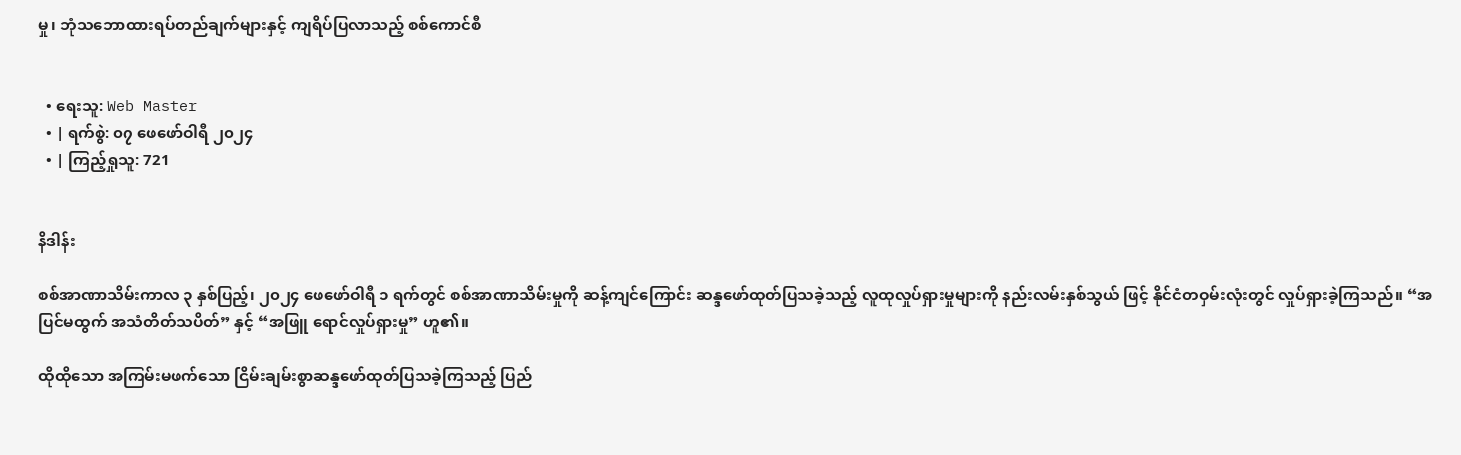မှု၊ ဘုံသဘောထားရပ်တည်ချက်များနှင့် ကျရိပ်ပြလာသည့် စစ်ကောင်စီ


  • ရေးသူ: Web Master
  • | ရက်စွဲ: ၀၇ ဖေဖော်ဝါရီ ၂၀၂၄
  • | ကြည့်ရှုသူ: 721


နိဒါန်း

စစ်အာဏာသိမ်းကာလ ၃ နှစ်ပြည့်၊ ၂၀၂၄ ဖေဖော်ဝါရီ ၁ ရက်တွင် စစ်အာဏာသိမ်းမှုကို ဆန့်ကျင်ကြောင်း ဆန္ဒဖော်ထုတ်ပြသခဲ့သည့် လူထုလှုပ်ရှားမှုများကို နည်းလမ်းနှစ်သွယ် ဖြင့် နိုင်ငံတဝှမ်းလုံးတွင် လှုပ်ရှားခဲ့ကြသည်။ “အပြင်မထွက် အသံတိတ်သပိတ်” နှင့် “အဖြူ ရောင်လှုပ်ရှားမှု” ဟူ၏။

ထိုထိုသော အကြမ်းမဖက်သော ငြိမ်းချမ်းစွာဆန္ဒဖော်ထုတ်ပြသခဲ့ကြသည့် ပြည်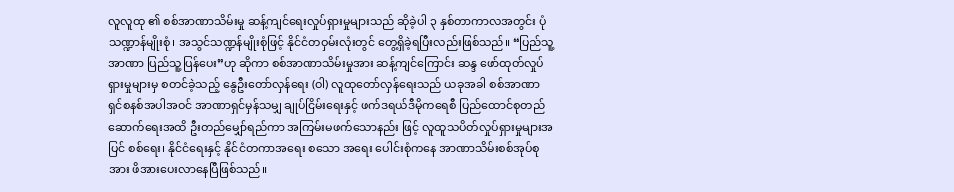လူလူထု ၏ စစ်အာဏာသိမ်းမှု ဆန့်ကျင်ရေးလှုပ်ရှားမှုများသည် ဆိုခဲ့ပါ ၃ နှစ်တာကာလအတွင်း ပုံသဏ္ဍာန်မျိုးစုံ၊ အသွင်သဏ္ဍန်မျိုးစုံဖြင့် နိုင်ငံတဝှမ်းလုံးတွင် တွေ့ရှိခဲ့ရပြီးလည်းဖြစ်သည်။ “ပြည်သူ့အာဏာ ပြည်သူ့ပြန်ပေး”ဟု ဆိုကာ စစ်အာဏာသိမ်းမှုအား ဆန့်ကျင်ကြောင်း ဆန္ဒ ဖော်ထုတ်လှုပ်ရှားမှုများမှ စတင်ခဲ့သည့် နွေဦးတော်လှန်ရေး (ဝါ) လူထုတော်လှန်ရေးသည် ယခုအခါ စစ်အာဏာရှင်စနစ်အပါအဝင် အာဏာရှင်မှန်သမျှ ချုပ်ငြိမ်းရေးနှင့် ဖက်ဒရယ်ဒီမိုကရေစီ ပြည်ထောင်စုတည်ဆောက်ရေးအထိ ဦးတည်မျှော်ရည်ကာ အကြမ်းမဖက်သောနည်း ဖြင့် လူထူသပိတ်လှုပ်ရှားမှုများအပြင် စစ်ရေး၊ နိုင်ငံရေးနှင့် နိုင်ငံတကာအရေး စသော အရေး ပေါင်းစုံကနေ အာဏာသိမ်းစစ်အုပ်စုအား ဖိအားပေးလာနေပြီဖြစ်သည်။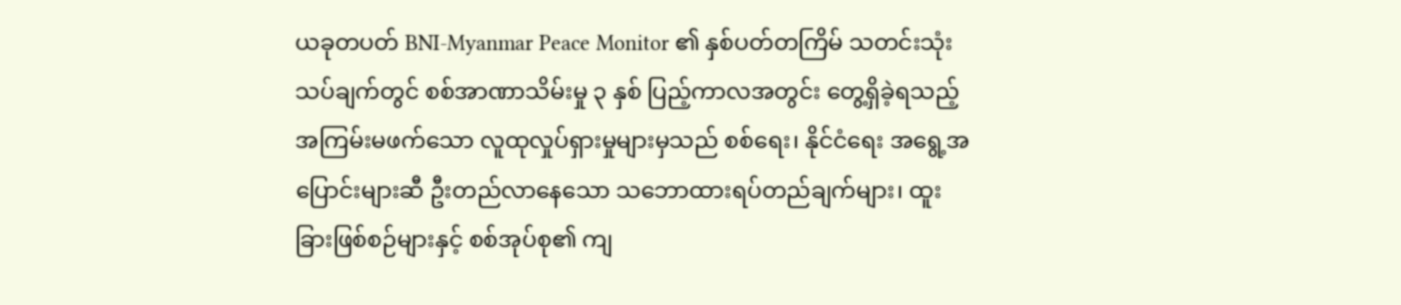ယခုတပတ် BNI-Myanmar Peace Monitor ၏ နှစ်ပတ်တကြိမ် သတင်းသုံးသပ်ချက်တွင် စစ်အာဏာသိမ်းမှု ၃ နှစ် ပြည့်ကာလအတွင်း တွေ့ရှိခဲ့ရသည့် အကြမ်းမဖက်သော လူထုလှုပ်ရှားမှုများမှသည် စစ်ရေး၊ နိုင်ငံရေး အရွေ့အပြောင်းများဆီ ဦးတည်လာနေသော သဘောထားရပ်တည်ချက်များ၊ ထူးခြားဖြစ်စဉ်များနှင့် စစ်အုပ်စု၏ ကျ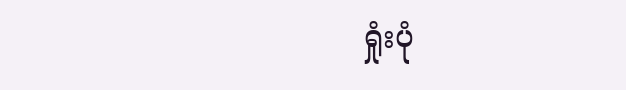ရှုံးပုံ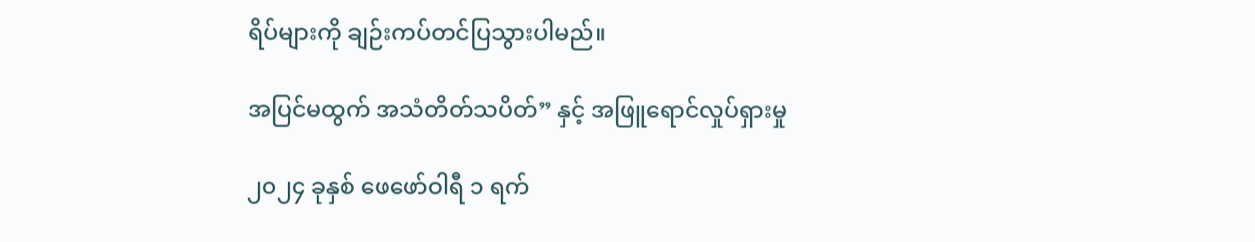ရိပ်များကို ချဉ်းကပ်တင်ပြသွားပါမည်။

အပြင်မထွက် အသံတိတ်သပိတ်” နှင့် အဖြူရောင်လှုပ်ရှားမှု

၂၀၂၄ ခုနှစ် ဖေ‌ဖော်ဝါရီ ၁ ရက်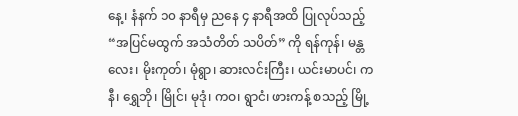နေ့၊ နံနက် ၁၀ နာရီမှ ညနေ ၄ နာရီအထိ ပြုလုပ်သည့် “အပြင်မထွက် အသံတိတ် သပိတ်” ကို ရန်ကုန်၊ မန္တလေး၊ မိုးကုတ်၊ မုံရွာ၊ ဆားလင်းကြီး၊ ယင်းမာပင်၊ ကနီ၊ ရွှေဘို၊ မြိုင်၊ မုဒုံ၊ ကဝ၊ ရွာငံ၊ ဖားကန့် စသည့် မြို့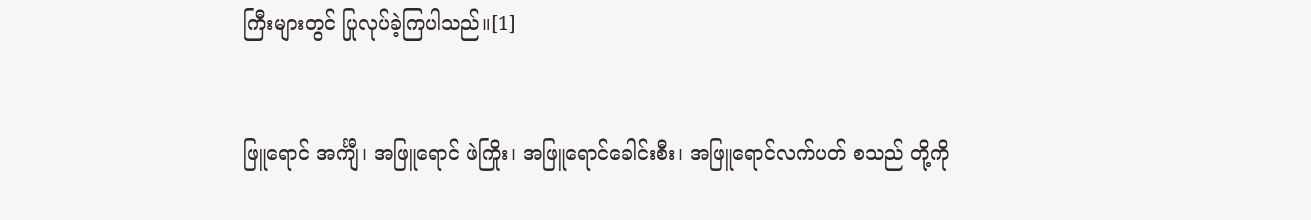ကြီးများတွင် ပြုလုပ်ခဲ့ကြပါသည်။[1]


ဖြူရောင် အင်္ကျီ၊ အဖြူရောင် ဖဲကြိုး၊ အဖြူရောင်ခေါင်းစီး၊ အဖြူရောင်လက်ပတ် စသည် တို့ကို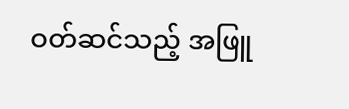ဝတ်ဆင်သည့် အဖြူ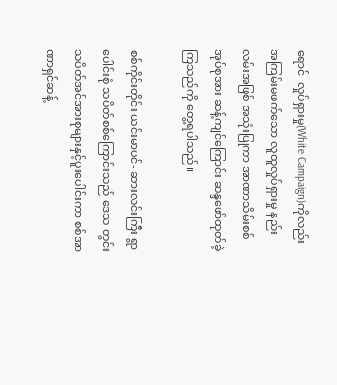ရောင်  လှုပ်ရှားမှု(White Campaign)ကိုလည်း အကြမ်းမဖက်သော လူထူလှုပ်ရှားမှု နည်းလမ်းအဖြစ် အသုံးပြုကာ အာဏာသိမ်းစစ်အုပ်စုအား ဆန့်ကျင်ကြောင်း ဆန္ဒဖော်ထုတ်ခဲ့ကြသည်ကို တွေ့ရပါသည်။

စစ်ကိုင်းတိုင်း ယင်းမာပင်- ဆားလင်းကြီး ရွာပေါင်းစုံ သပိတ်စစ်ကြောင်းသည် ဒေသ တွင်း သပိတ်အင်အားစုများနှင့်ပူးပေါင်းကာ စစ်အာဏာရှင်ဆန့်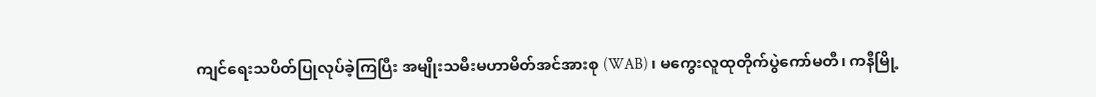ကျင်ရေးသပိတ်ပြုလုပ်ခဲ့ကြပြီး အမျိုးသမီးမဟာမိတ်အင်အားစု (WAB) ၊ မကွေးလူထုတိုက်ပွဲကော်မတီ၊ ကနီမြို့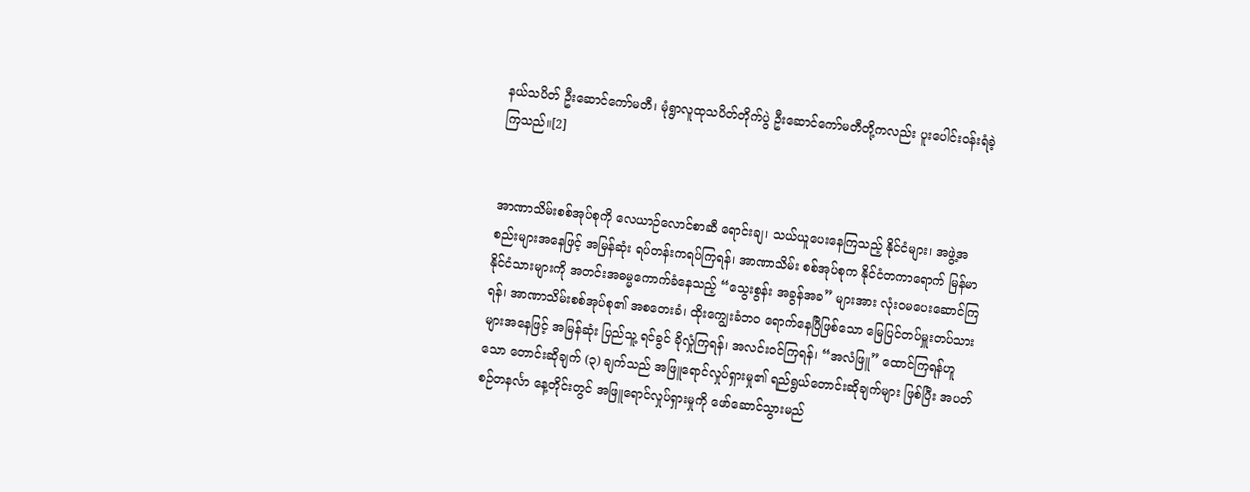နယ်သပိတ် ဦးဆောင်ကော်မတီ၊ မုံရွာလူထုသပိတ်တိုက်ပွဲ ဦးဆောင်ကော်မတီတို့ကလည်း ပူးပေါင်းဝန်းရံခဲ့ကြသည်။[2]


အာဏာသိမ်းစစ်အုပ်စုကို လေယာဉ်လောင်စာဆီ ရောင်းချ၊ သယ်ယူပေးနေကြသည့် နိုင်ငံများ၊ အဖွဲ့အစည်းများအနေဖြင့် အမြန်ဆုံး ရပ်တန်းကရပ်ကြရန်၊ အာဏာသိမ်း စစ်အုပ်စုက နိုင်ငံတကာရောက် မြန်မာနိုင်ငံသားများကို အတင်းအဓမ္မကောက်ခံနေသည့် “သွေးစွန်း အခွန်အခ” များအား လုံးဝမပေးဆောင်ကြရန်၊ အာဏာသိမ်းစစ်အုပ်စု၏ အစတေးခံ၊ ထိုးကျွေးခံဘဝ ရောက်နေပြီဖြစ်သော မြေပြင်တပ်မှူးတပ်သားများအနေဖြင့် အမြန်ဆုံး ပြည်သူ့ ရင်ခွင် ခိုလှုံကြရန်၊ အလင်းဝင်ကြရန်၊ “အလံဖြူ” ထောင်ကြရန်ဟူသော တောင်းဆိုချက် (၃) ချက်သည် အဖြူရောင်လှုပ်ရှားမှု၏ ရည်ရွယ်တောင်းဆိုချက်များ ဖြစ်ပြီး အပတ်စဉ်တနင်္လာ နေ့တိုင်းတွင် အဖြူရောင်လှုပ်ရှားမှုကို ဖော်ဆောင်သွားမည်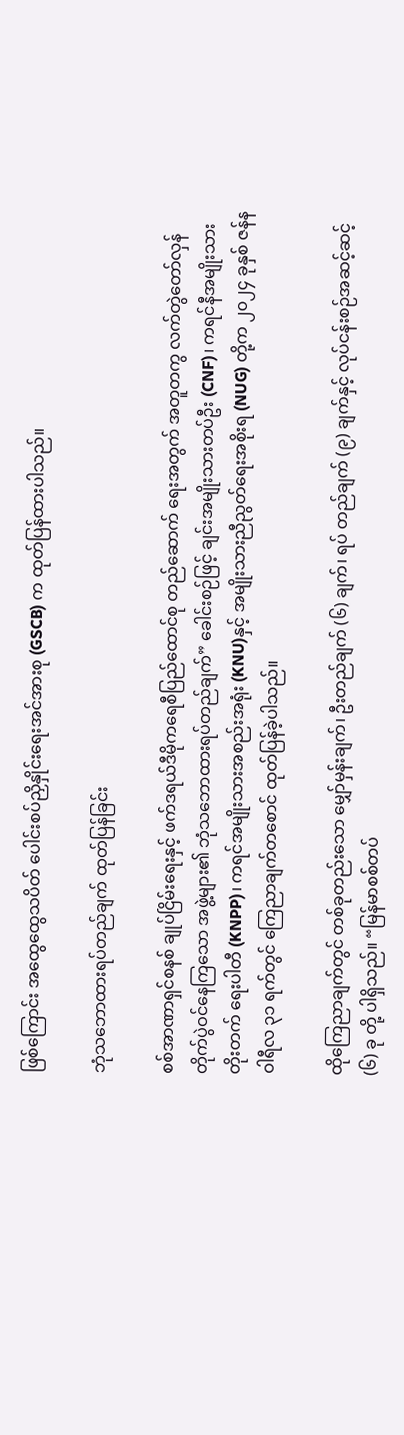ဖြစ်ကြောင်း အထွေထွေသပိတ် ပေါင်းစပ်ညှိနှိုင်းရေးအင်အားစု (GSCB) က ထုတ်ပြန်ထားပါသည်။

ဘုံသဘောထားရပ်တည်ချက် ထုတ်ပြန်ခြင်း

စစ်အာဏာရှင်စနစ် ချုပ်ငြိမ်းရေးနှင့် ဖက်ဒရယ်ဒီမိုကရေစီပြည်ထောင်စု တည်ဆောက် ရေးအတွက် အတူတကွ လက်တွဲတော်လှန်တိုက်ပွဲဝင်နေကြသော အဖွဲ့များ၏ ဘုံသဘောထားရပ်တည်ချက်” ခေါင်းစဉ်ဖြင့် ချင်းအမျိုးသားတပ်ဦး (CNF)၊ ကရင်နီအမျိုးသားတိုးတက် ရေးပါတီ (KNPP)၊ ကရင်အမျိုးသားအစည်းအရုံး (KNU)နှင့် အမျိုးသားညီညွတ်ရေးအစိုးရ (NUG) တို့က ၂၀၂၄ ခုနှစ် ဇန်နဝါရီလ ၃၁ ရက်တွင် ကြေညာချက်တစောင် ထုတ်ပြန်ခဲ့ပါသည်။

ထိုကြေညာချက်တွင် တစ်ခုတည်းသော မျှော်မှန်းချက်၊ ဦးတည်ချက် (၆) ချက်၊ ရပ် တည်ချက် (၉) ချက်နှင့် လုပ်ငန်းစဉ်အဆင့်ဆင့် (၆) ခု တို့ ပါရှိသည်။ “မြန်မာစစ်တပ်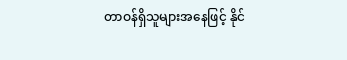တာဝန်ရှိသူများအနေဖြင့် နိုင်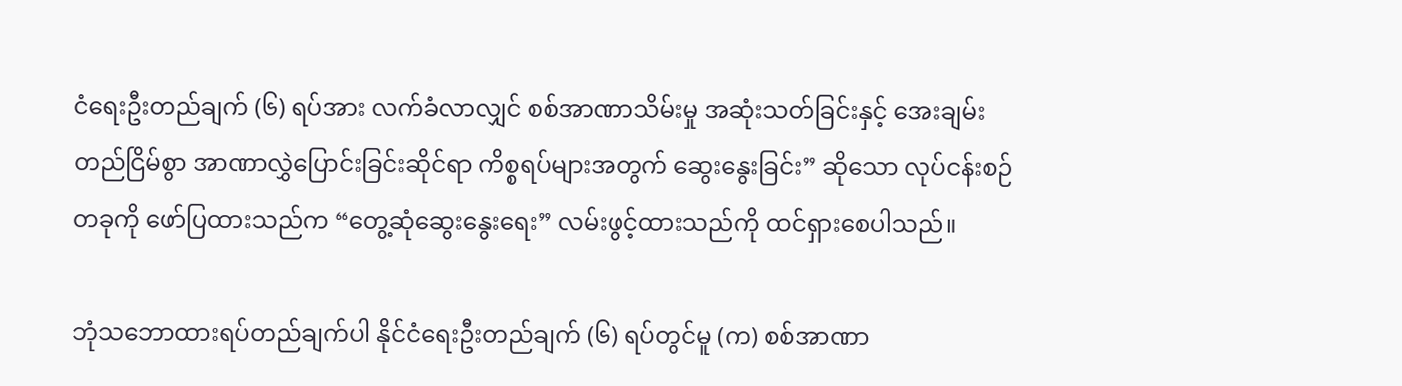ငံရေးဦးတည်ချက် (၆) ရပ်အား လက်ခံလာလျှင် စစ်အာဏာသိမ်းမှု အဆုံးသတ်ခြင်းနှင့် အေးချမ်းတည်ငြိမ်စွာ အာဏာလွှဲပြောင်းခြင်းဆိုင်ရာ ကိစ္စရပ်များအတွက် ဆွေးနွေးခြင်း” ဆိုသော လုပ်ငန်းစဉ်တခုကို ဖော်ပြထားသည်က “တွေ့ဆုံဆွေးနွေးရေး” လမ်းဖွင့်ထားသည်ကို ထင်ရှားစေပါသည်။

ဘုံသဘောထားရပ်တည်ချက်ပါ နိုင်ငံရေးဦးတည်ချက် (၆) ရပ်တွင်မူ (က) စစ်အာဏာ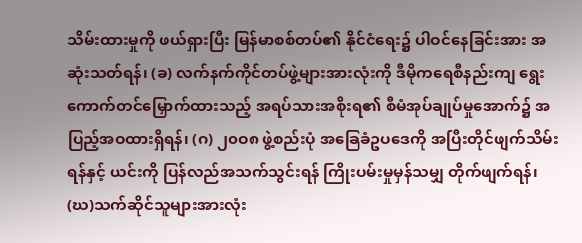သိမ်းထားမှုကို ဖယ်ရှားပြီး မြန်မာစစ်တပ်၏ နိုင်ငံရေး၌ ပါဝင်နေခြင်းအား အဆုံးသတ်ရန်၊ (ခ) လက်နက်ကိုင်တပ်ဖွဲ့များအားလုံးကို ဒီမိုကရေစီနည်းကျ ရွေးကောက်တင်မြှောက်ထားသည့် အရပ်သားအစိုးရ၏ စီမံအုပ်ချုပ်မှုအောက်၌ အပြည့်အဝထားရှိရန်၊ (ဂ) ၂၀ဝ၈ ဖွဲ့စည်းပုံ အခြေခံဥပဒေကို အပြီးတိုင်ဖျက်သိမ်းရန်နှင့် ယင်းကို ပြန်လည်အသက်သွင်းရန် ကြိုးပမ်းမှုမှန်သမျှ တိုက်ဖျက်ရန်၊ (ဃ)သက်ဆိုင်သူများအားလုံး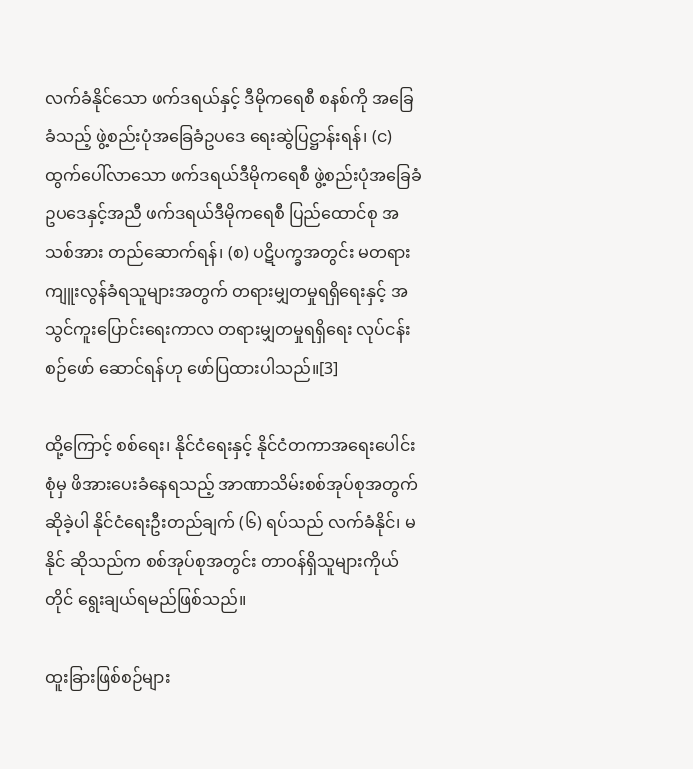လက်ခံနိုင်သော ဖက်ဒရယ်နှင့် ဒီမိုကရေစီ စနစ်ကို အခြေခံသည့် ဖွဲ့စည်းပုံအခြေခံဥပဒေ ရေးဆွဲပြဋ္ဌာန်းရန်၊ (င) ထွက်ပေါ်လာသော ဖက်ဒရယ်ဒီမိုကရေစီ ဖွဲ့စည်းပုံအခြေခံဥပဒေနှင့်အညီ ဖက်ဒရယ်ဒီမိုကရေစီ ပြည်ထောင်စု အသစ်အား တည်ဆောက်ရန်၊ (စ) ပဋိပက္ခအတွင်း မတရားကျူးလွန်ခံရသူများအတွက် တရားမျှတမှုရရှိရေးနှင့် အသွင်ကူးပြောင်းရေးကာလ တရားမျှတမှုရရှိရေး လုပ်ငန်းစဉ်ဖော် ဆောင်ရန်ဟု ဖော်ပြထားပါသည်။[3]

ထို့ကြောင့် စစ်ရေး၊ နိုင်ငံရေးနှင့် နိုင်ငံတကာအရေးပေါင်းစုံမှ ဖိအားပေးခံနေရသည့် အာဏာသိမ်းစစ်အုပ်စုအတွက် ဆိုခဲ့ပါ နိုင်ငံရေးဦးတည်ချက် (၆) ရပ်သည် လက်ခံနိုင်၊ မနိုင် ဆိုသည်က စစ်အုပ်စုအတွင်း တာဝန်ရှိသူများကိုယ်တိုင် ရွေးချယ်ရမည်ဖြစ်သည်။

ထူးခြားဖြစ်စဉ်များ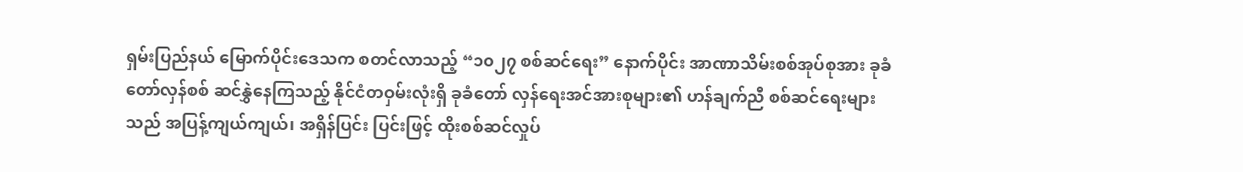ရှမ်းပြည်နယ် မြောက်ပိုင်းဒေသက စတင်လာသည့် “၁၀၂၇ စစ်ဆင်ရေး” နောက်ပိုင်း အာဏာသိမ်းစစ်အုပ်စုအား ခုခံတော်လှန်စစ် ဆင်နွှဲနေကြသည့် နိုင်ငံတဝှမ်းလုံးရှိ ခုခံတော် လှန်ရေးအင်အားစုများ၏ ဟန်ချက်ညီ စစ်ဆင်ရေးများသည် အပြန့်ကျယ်ကျယ်၊ အရှိန်ပြင်း ပြင်းဖြင့် ထိုးစစ်ဆင်လှုပ်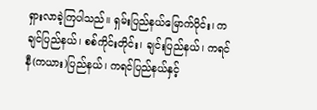ရှားလာခဲ့ကြပါသည်။ ရှမ်းပြည်နယ်မြောက်ပိုင်း၊ ကချင်ပြည်နယ်၊ စစ်ကိုင်းတိုင်း၊ ချင်းပြည်နယ်၊ ကရင်နီ(ကယား)ပြည်နယ်၊ ကရင်ပြည်နယ်နှင့်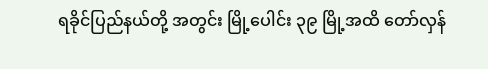ရခိုင်ပြည်နယ်တို့ အတွင်း မြို့ပေါင်း ၃၉ မြို့အထိ တော်လှန်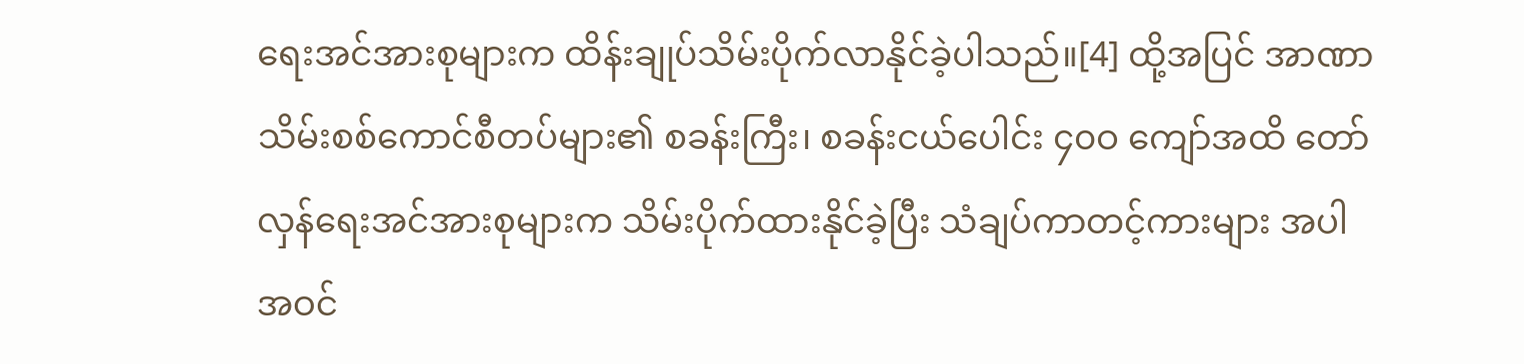ရေးအင်အားစုများက ထိန်းချုပ်သိမ်းပိုက်လာနိုင်ခဲ့ပါသည်။[4] ထို့အပြင် အာဏာသိမ်းစစ်ကောင်စီတပ်များ၏ စခန်းကြီး၊ စခန်းငယ်ပေါင်း ၄၀ဝ ကျော်အထိ တော်လှန်ရေးအင်အားစုများက သိမ်းပိုက်ထားနိုင်ခဲ့ပြီး သံချပ်ကာတင့်ကားများ အပါ အဝင်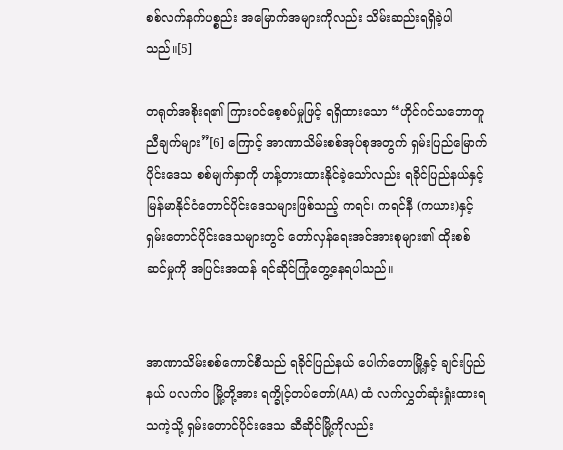စစ်လက်နက်ပစ္စည်း အမြောက်အများကိုလည်း သိမ်းဆည်းရရှိခဲ့ပါသည်။[5]

တရုတ်အစိုးရ၏ ကြားဝင်စေ့စပ်မှုဖြင့် ရရှိထားသော “ဟိုင်ဂင်သဘောတူညီချက်များ”[6] ကြောင့် အာဏာသိမ်းစစ်အုပ်စုအတွက် ရှမ်းပြည်မြောက်ပိုင်းဒေသ စစ်မျက်နှာကို ဟန့်တားထားနိုင်ခဲ့သော်လည်း ရခိုင်ပြည်နယ်နှင့် မြန်မာနိုင်ငံတောင်ပိုင်းဒေသများဖြစ်သည့် ကရင်၊ ကရင်နီ (ကယား)နှင့် ရှမ်းတောင်ပိုင်းဒေသများတွင် တော်လှန်ရေးအင်အားစုများ၏ ထိုးစစ် ဆင်မှုကို အပြင်းအထန် ရင်ဆိုင်ကြုံတွေ့နေရပါသည်။


အာဏာသိမ်းစစ်ကောင်စီသည် ရခိုင်ပြည်နယ် ပေါက်တောမြို့နှင့် ချင်းပြည်နယ် ပလက်ဝ မြို့တို့အား ရက္ခိုင့်တပ်တော်(AA) ထံ လက်လွှတ်ဆုံးရှုံးထားရသကဲ့သို့ ရှမ်းတောင်ပိုင်းဒေသ ဆီဆိုင်မြို့ကိုလည်း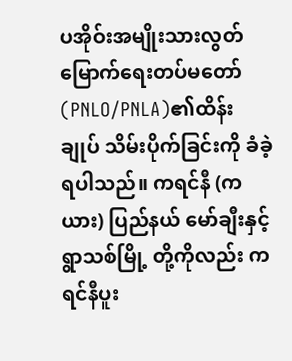ပအိုဝ်းအမျိုးသားလွတ်မြောက်ရေးတပ်မတော်(PNLO/PNLA)၏ထိန်းချုပ် သိမ်းပိုက်ခြင်းကို ခံခဲ့ရပါသည်။ ကရင်နီ (ကယား) ပြည်နယ် မော်ချီးနှင့် ရွာသစ်မြို့ တို့ကိုလည်း ကရင်နီပူး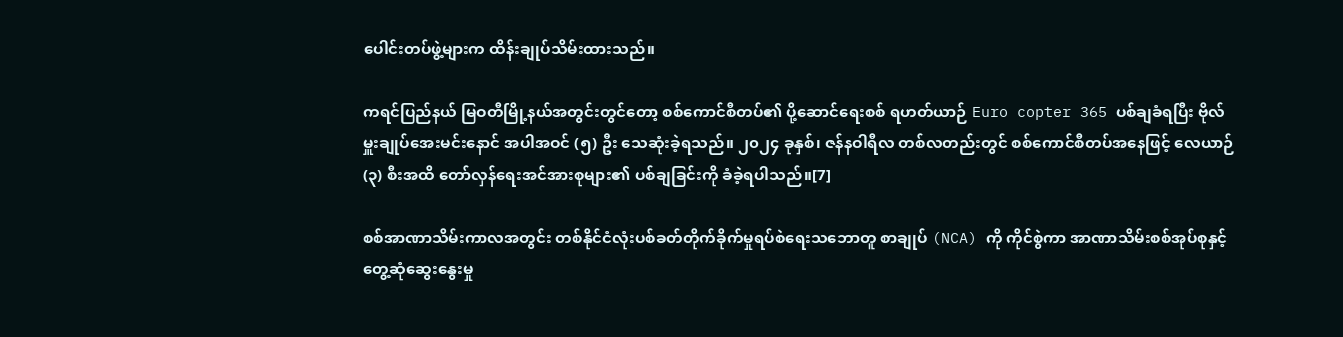ပေါင်းတပ်ဖွဲ့များက ထိန်းချုပ်သိမ်းထားသည်။

ကရင်ပြည်နယ် မြဝတီမြို့နယ်အတွင်းတွင်တော့ စစ်ကောင်စီတပ်၏ ပို့ဆောင်ရေးစစ် ရဟတ်ယာဉ် Euro copter 365 ပစ်ချခံရပြီး ဗိုလ်မှူးချုပ်အေးမင်းနောင် အပါအဝင် (၅) ဦး သေဆုံးခဲ့ရသည်။ ၂၀၂၄ ခုနှစ်၊ ဇန်နဝါရီလ တစ်လတည်းတွင် စစ်ကောင်စီတပ်အနေဖြင့် လေယာဉ် (၃) စီးအထိ တော်လှန်ရေးအင်အားစုများ၏ ပစ်ချခြင်းကို ခံခဲ့ရပါသည်။[7]

စစ်အာဏာသိမ်းကာလအတွင်း တစ်နိုင်ငံလုံးပစ်ခတ်တိုက်ခိုက်မှုရပ်စဲရေးသဘောတူ စာချုပ် (NCA) ကို ကိုင်စွဲကာ အာဏာသိမ်းစစ်အုပ်စုနှင့် တွေ့ဆုံဆွေးနွေးမှု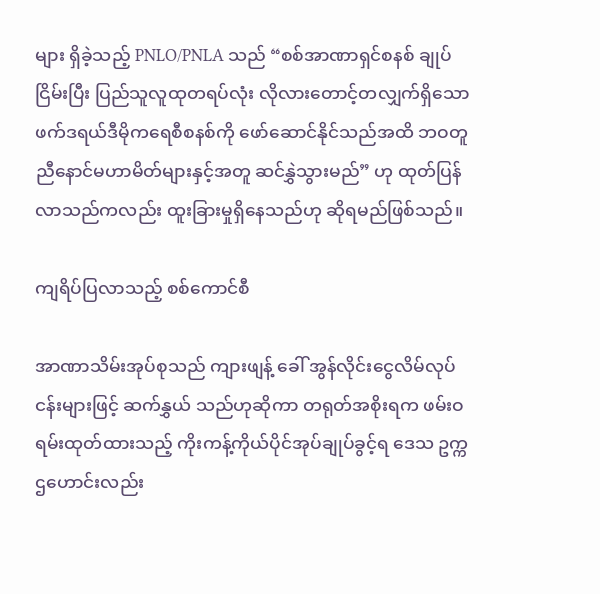များ ရှိခဲ့သည့် PNLO/PNLA သည် “စစ်အာဏာရှင်စနစ် ချုပ်ငြိမ်းပြီး ပြည်သူလူထုတရပ်လုံး လိုလားတောင့်တလျှက်ရှိသော ဖက်ဒရယ်ဒီမိုကရေစီစနစ်ကို ဖော်ဆောင်နိုင်သည်အထိ ဘဝတူ ညီနောင်မဟာမိတ်များနှင့်အတူ ဆင်နွှဲသွားမည်” ဟု ထုတ်ပြန်လာသည်ကလည်း ထူးခြားမှုရှိနေသည်ဟု ဆိုရမည်ဖြစ်သည်။

ကျရိပ်ပြလာသည့် စစ်ကောင်စီ

အာဏာသိမ်းအုပ်စုသည် ကျားဖျန့် ခေါ် အွန်လိုင်းငွေလိမ်လုပ်ငန်းများဖြင့် ဆက်နွှယ် သည်ဟုဆိုကာ တရုတ်အစိုးရက ဖမ်းဝရမ်းထုတ်ထားသည့် ကိုးကန့်ကိုယ်ပိုင်အုပ်ချုပ်ခွင့်ရ ဒေသ ဥက္ကဌ‌ဟောင်းလည်း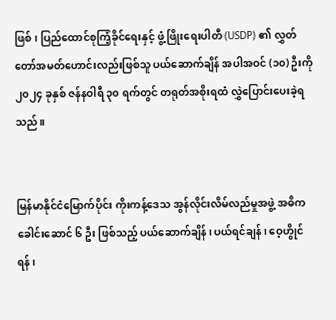ဖြစ်၊ ပြည်ထောင်စုကြံ့ခိုင်ရေးနှင့် ဖွံ့ဖြိုးရေးပါတီ (USDP) ၏ လွှတ်တော်အမတ်ဟောင်းလည်းဖြစ်သူ ပယ်ဆောက်ချိန် အပါအဝင် (၁၀) ဦးကို ၂၀၂၄ ခုနှစ် ဇန်နဝါရီ ၃၀ ရက်တွင် တရုတ်အစိုးရထံ လွှဲပြောင်းပေးခဲ့ရသည်။


မြန်မာနိုင်ငံမြောက်ပိုင်း ကိုးကန့်ဒေသ အွန်လိုင်းလိမ်လည်မှုအဖွဲ့ အဓိကခေါင်းဆောင် ၆ ဦး ဖြစ်သည့် ပယ်ဆောက်ချိန်၊ ပယ်ရင်ချန်၊ ဝေ့ဟွိုင်ရန်၊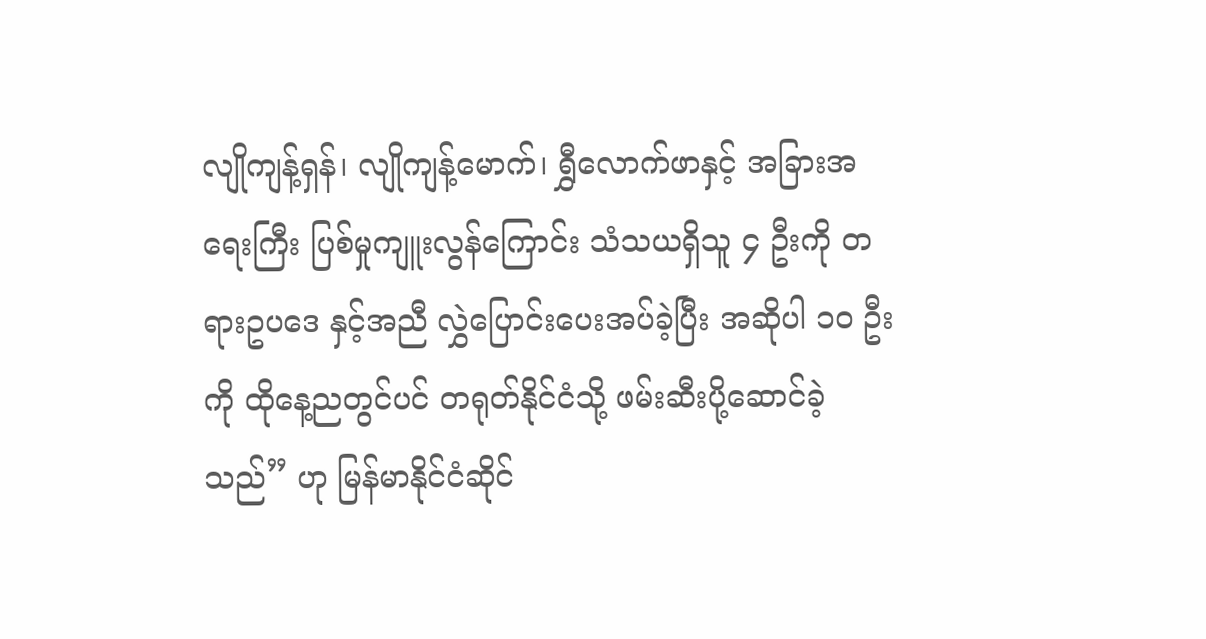လျိုကျန့်ရှန်၊ လျိုကျန့်မောက်၊ ရွှီလောက်ဖာနှင့် အခြားအရေးကြီး ပြစ်မှုကျူးလွန်ကြောင်း သံသယရှိသူ ၄ ဦးကို တရားဥပဒေ နှင့်အညီ လွှဲပြောင်းပေးအပ်ခဲ့ပြီး အဆိုပါ ၁၀ ဦးကို ထိုနေ့ညတွင်ပင် တရုတ်နိုင်ငံသို့ ဖမ်းဆီးပို့ဆောင်ခဲ့သည်” ဟု မြန်မာနိုင်ငံဆိုင်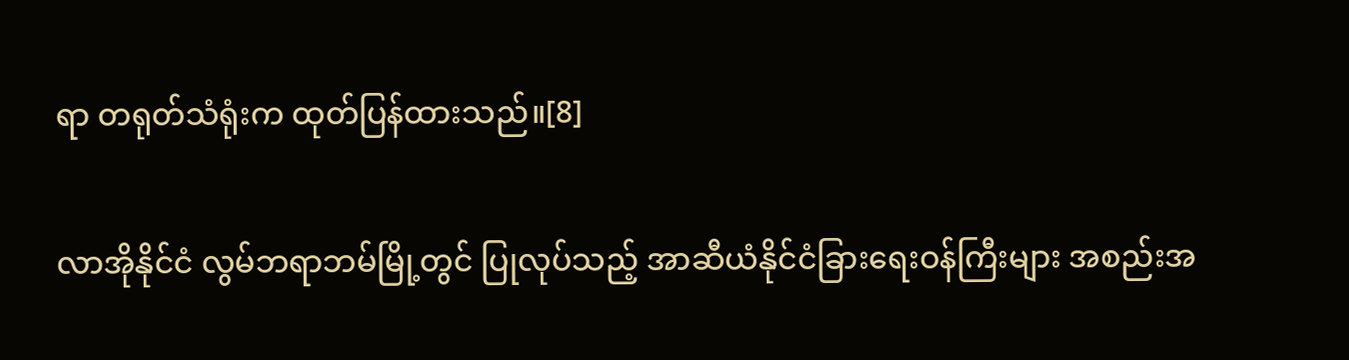ရာ တရုတ်သံရုံးက ထုတ်ပြန်ထားသည်။[8]

လာအိုနိုင်ငံ လွမ်ဘရာဘမ်မြို့တွင် ပြုလုပ်သည့် အာဆီယံနိုင်ငံခြားရေးဝန်ကြီးများ အစည်းအ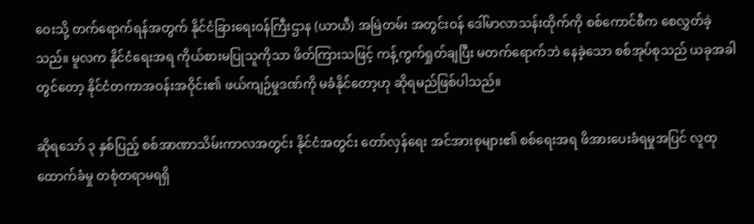ဝေးသို့ တက်ရောက်ရန်အတွက် နိုင်ငံခြားရေးဝန်ကြီးဌာန (ယာယီ) အမြဲတမ်း အတွင်းဝန် ဒေါ်မာလာသန်းထိုက်ကို စစ်ကောင်စီက စေလွှတ်ခဲ့သည်။ မူလက နိုင်ငံရေးအရ ကိုယ်စားမပြုသူကိုသာ ဖိတ်ကြားသဖြင့် ကန့်ကွက်ရှုတ်ချပြီး မတက်ရောက်ဘဲ နေခဲ့သော စစ်အုပ်စုသည် ယခုအခါတွင်တော့ နိုင်ငံတကာအဝန်းအဝိုင်း၏ ဖယ်ကျဉ်မှုဒဏ်ကို မခံနိုင်တော့ဟု ဆိုရမည်ဖြစ်ပါသည်။

ဆိုရသော် ၃ နှစ်ပြည့် စစ်အာဏာသိမ်းကာလအတွင်း နိုင်ငံအတွင်း တော်လှန်ရေး အင်အားစုများ၏ စစ်ရေးအရ ဖိအားပေးခံရမှုအပြင် လူထုထောက်ခံမှု တစုံတရာမရရှိ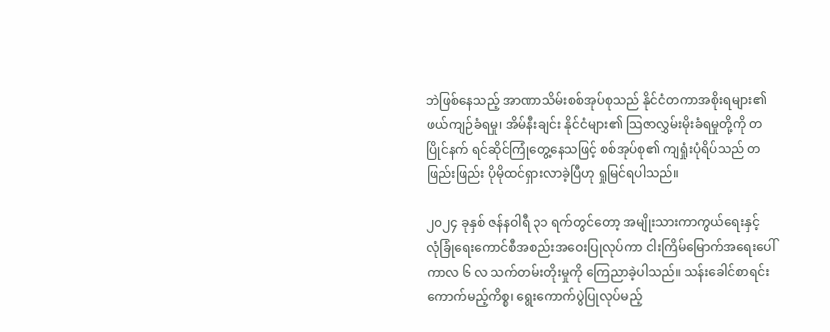ဘဲဖြစ်နေသည့် အာဏာသိမ်းစစ်အုပ်စုသည် နိုင်ငံတကာအစိုးရများ၏ ဖယ်ကျဉ်ခံရမှု၊ အိမ်နီးချင်း နိုင်ငံများ၏ သြဇာလွှမ်းမိုးခံရမှုတို့ကို တပြိုင်နက် ရင်ဆိုင်ကြုံတွေ့နေသဖြင့် စစ်အုပ်စု၏ ကျရှုံးပုံရိပ်သည် တဖြည်းဖြည်း ပိုမိုထင်ရှားလာခဲ့ပြီဟု ရှုမြင်ရပါသည်။

၂၀၂၄ ခုနှစ် ဇန်နဝါရီ ၃၁ ရက်တွင်တော့ အမျိုးသားကာကွယ်ရေးနှင့် လုံခြုံရေးကောင်စီအစည်းအဝေးပြုလုပ်ကာ ငါးကြိမ်မြောက်အရေးပေါ်ကာလ ၆ လ သက်တမ်းတိုးမှုကို ကြေညာခဲ့ပါသည်။ သန်းခေါင်စာရင်း ကောက်မည့်ကိစ္စ၊ ရွေးကောက်ပွဲပြုလုပ်မည့်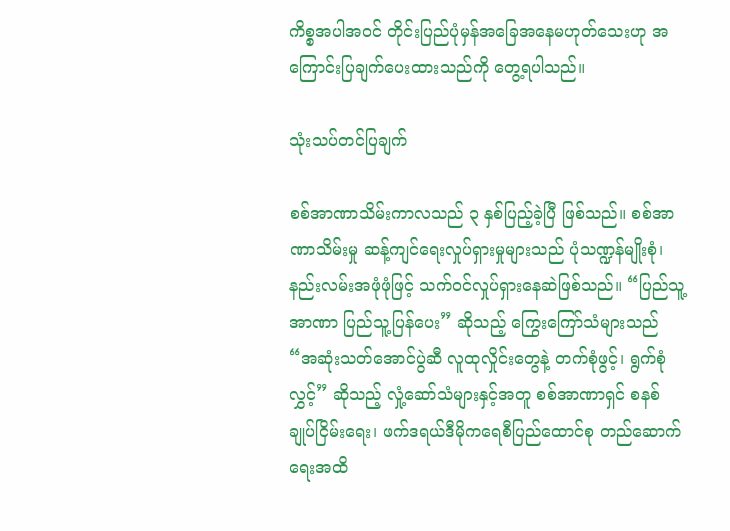ကိစ္စအပါအဝင် တိုင်းပြည်ပုံမှန်အခြေအနေမဟုတ်သေးဟု အကြောင်းပြချက်ပေးထားသည်ကို တွေ့ရပါသည်။

သုံးသပ်တင်ပြချက်

စစ်အာဏာသိမ်းကာလသည် ၃ နှစ်ပြည့်ခဲ့ပြီ ဖြစ်သည်။ စစ်အာဏာသိမ်းမှု ဆန့်ကျင်ရေးလှုပ်ရှားမှုများသည် ပုံသဏ္ဍန်မျိုးစုံ၊ နည်းလမ်းအဖုံဖုံဖြင့် သက်ဝင်လှုပ်ရှားနေဆဲဖြစ်သည်။ “ပြည်သူ့အာဏာ ပြည်သူ့ပြန်ပေး” ဆိုသည့် ကြွေးကြော်သံများသည် “အဆုံးသတ်အောင်ပွဲဆီ လူထုလှိုင်းတွေနဲ့ တက်စုံဖွင့်၊ ရွက်စုံလွှင့်” ဆိုသည့် လှုံ့ဆော်သံများနှင့်အတူ စစ်အာဏာရှင် စနစ် ချုပ်ငြိမ်းရေး၊ ဖက်ဒရယ်ဒီမိုကရေစီပြည်ထောင်စု တည်ဆောက်ရေးအထိ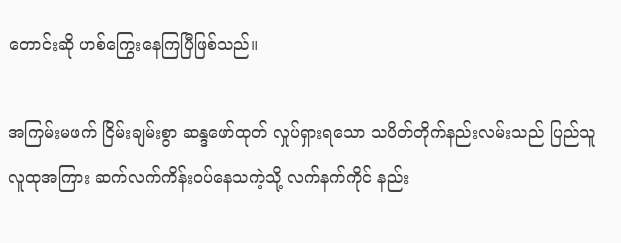တောင်းဆို ဟစ်ကြွေးနေကြပြီဖြစ်သည်။

အကြမ်းမဖက် ငြိမ်းချမ်းစွာ ဆန္ဒဖော်ထုတ် လှုပ်ရှားရသော သပိတ်တိုက်နည်းလမ်းသည် ပြည်သူလူထုအကြား ဆက်လက်ကိန်းဝပ်နေသကဲ့သို့ လက်နက်ကိုင် နည်း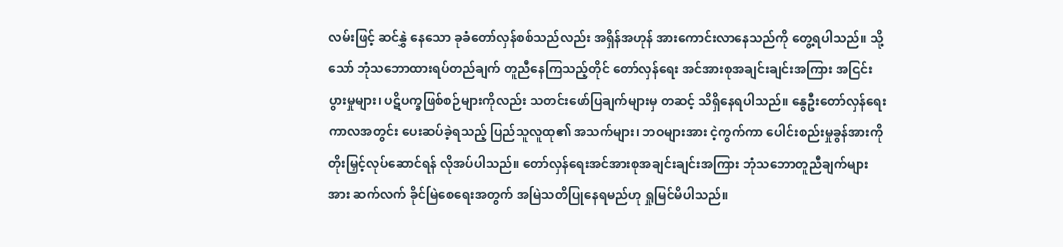လမ်းဖြင့် ဆင်နွှဲ နေသော ခုခံတော်လှန်စစ်သည်လည်း အရှိန်အဟုန် အားကောင်းလာနေသည်ကို တွေ့ရပါသည်။ သို့သော် ဘုံသဘောထားရပ်တည်ချက် တူညီနေကြသည့်တိုင် တော်လှန်ရေး အင်အားစုအချင်းချင်းအကြား အငြင်းပွားမှုများ၊ ပဋိပက္ခဖြစ်စဉ်များကိုလည်း သတင်းဖော်ပြချက်များမှ တဆင့် သိရှိနေရပါသည်။ နွေဦးတော်လှန်ရေးကာလအတွင်း ပေးဆပ်ခဲ့ရသည့် ပြည်သူလူထု၏ အသက်များ၊ ဘဝများအား ငဲ့ကွက်ကာ ပေါင်းစည်းမှုခွန်အားကို တိုးမြှင့်လုပ်ဆောင်ရန် လိုအပ်ပါသည်။ တော်လှန်ရေးအင်အားစုအချင်းချင်းအကြား ဘုံသဘောတူညီချက်များအား ဆက်လက် ခိုင်မြဲစေရေးအတွက် အမြဲသတိပြုနေရမည်ဟု ရှုမြင်မိပါသည်။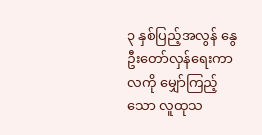၃ နှစ်ပြည့်အလွန် နွေဦးတော်လှန်ရေးကာလကို မျှော်ကြည့်သော လူထုသ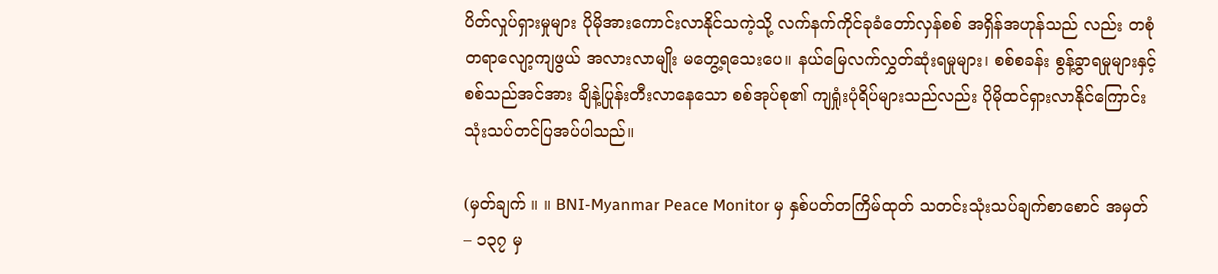ပိတ်လှုပ်ရှားမှုများ ပိုမိုအားကောင်းလာနိုင်သကဲ့သို့ လက်နက်ကိုင်ခုခံတော်လှန်စစ် အရှိန်အဟုန်သည် လည်း တစုံတရာလျော့ကျဖွယ် အလားလာမျိုး မတွေ့ရသေးပေ။ နယ်မြေလက်လွှတ်ဆုံးရမှုများ၊ စစ်စခန်း စွန့်ခွာရမှုများနှင့် စစ်သည်အင်အား ချိနဲ့ပြုန်းတီးလာနေသော စစ်အုပ်စု၏ ကျရှုံးပုံရိပ်များသည်လည်း ပိုမိုထင်ရှားလာနိုင်ကြောင်း သုံးသပ်တင်ပြအပ်ပါသည်။

(မှတ်ချက် ။ ။ BNI-Myanmar Peace Monitor မှ နှစ်ပတ်တကြိမ်ထုတ် သတင်းသုံးသပ်ချက်စာစောင် အမှတ် – ၁၃၇ မှ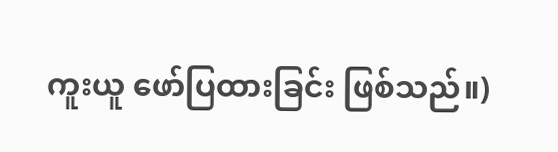ကူးယူ ဖော်ပြထားခြင်း ဖြစ်သည်။)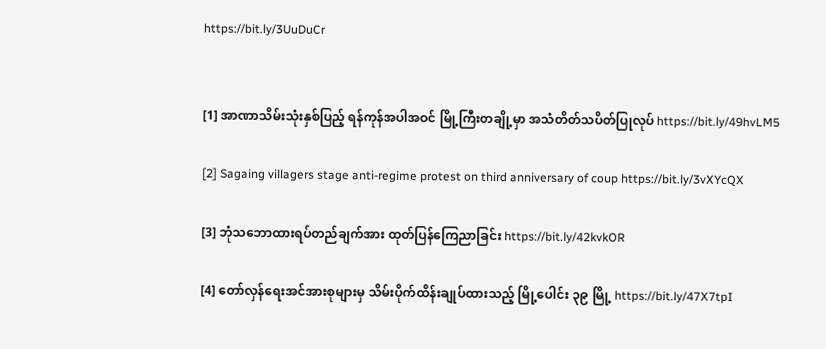https://bit.ly/3UuDuCr


[1] အာဏာသိမ်းသုံးနှစ်ပြည့် ရန်ကုန်အပါအဝင် မြို့ကြီးတချို့မှာ အသံတိတ်သပိတ်ပြုလုပ် https://bit.ly/49hvLM5

[2] Sagaing villagers stage anti-regime protest on third anniversary of coup https://bit.ly/3vXYcQX

[3] ဘုံသဘောထားရပ်တည်ချက်အား ထုတ်ပြန်ကြေညာခြင်း https://bit.ly/42kvkOR

[4] တော်လှန်ရေးအင်အားစုများမှ သိမ်းပိုက်ထိန်းချုပ်ထားသည့် မြို့ပေါင်း ၃၉ မြို့ https://bit.ly/47X7tpI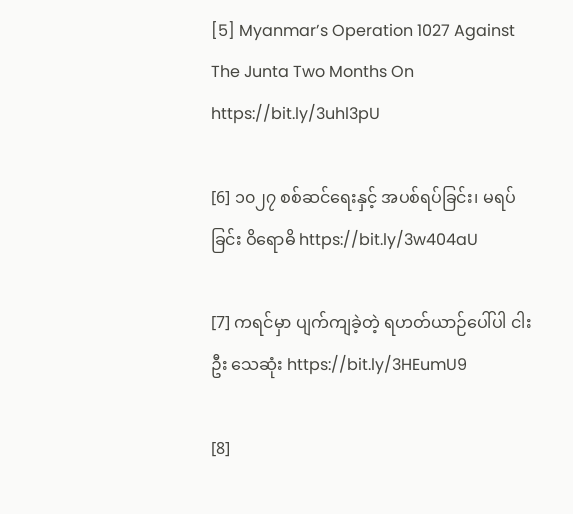[5] Myanmar’s Operation 1027 Against The Junta Two Months On https://bit.ly/3uhl3pU

[6] ၁၀၂၇ စစ်ဆင်ရေးနှင့် အပစ်ရပ်ခြင်း၊ မရပ်ခြင်း ဝိရောဓိ https://bit.ly/3w404aU

[7] ကရင်မှာ ပျက်ကျခဲ့တဲ့ ရဟတ်ယာဉ်ပေါ်ပါ ငါးဦး သေဆုံး https://bit.ly/3HEumU9

[8]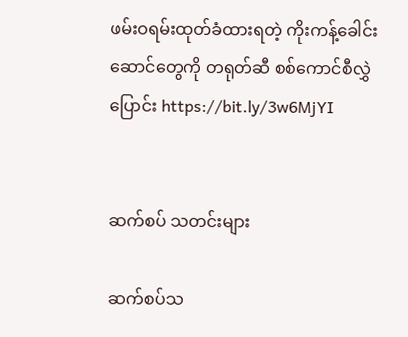ဖမ်းဝရမ်းထုတ်ခံထားရတဲ့ ကိုးကန့်ခေါင်းဆောင်တွေကို တရုတ်ဆီ စစ်ကောင်စီလွှဲပြောင်း https://bit.ly/3w6MjYI


ဆက်စပ် သတင်းများ

ဆက်စပ်သ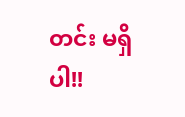တင်း မရှိပါ!!